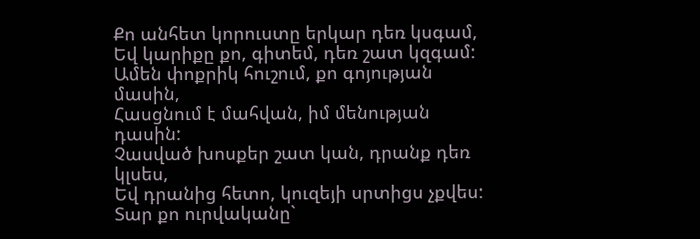Քո անհետ կորուստը երկար դեռ կսգամ,
Եվ կարիքը քո, գիտեմ, դեռ շատ կզգամ:
Ամեն փոքրիկ հուշում, քո գոյության մասին,
Հասցնում է մահվան, իմ մենության դասին:
Չասված խոսքեր շատ կան, դրանք դեռ կլսես,
Եվ դրանից հետո, կուզեյի սրտիցս չքվես:
Տար քո ուրվականը`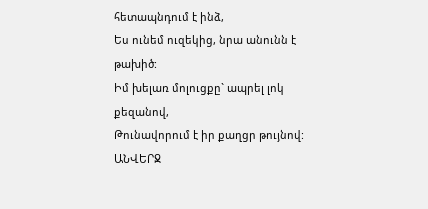հետապնդում է ինձ,
Ես ունեմ ուզեկից, նրա անունն է թախիծ:
Իմ խելառ մոլուցքը` ապրել լոկ քեզանով,
Թունավորում է իր քաղցր թույնով:
ԱՆՎԵՐՋ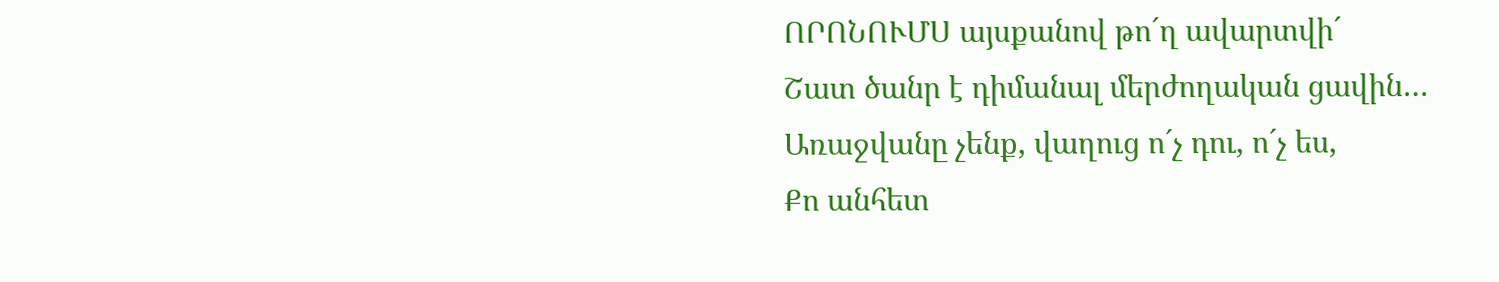ՈՐՈՆՈՒՄՍ այսքանով թո´ղ ավարտվի´
Շատ ծանր է դիմանալ մերժողական ցավին…
Առաջվանը չենք, վաղուց ո´չ դու, ո´չ ես,
Քո անհետ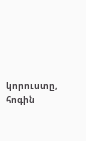կորուստը, հոգին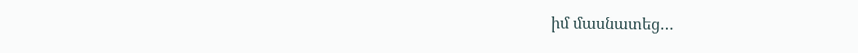իմ մասնատեց…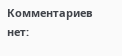Комментариев нет: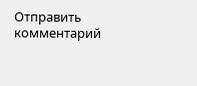Отправить комментарий